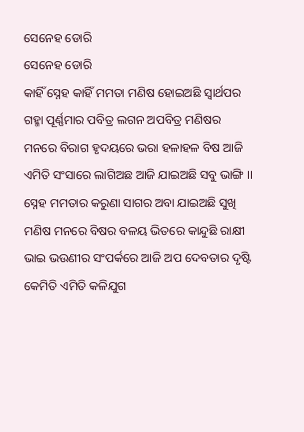ସେନେହ ଡୋରି
ସେନେହ ଡୋରି
କାହିଁ ସ୍ନେହ କାହିଁ ମମତା ମଣିଷ ହୋଇଅଛି ସ୍ଵାର୍ଥପର
ଗହ୍ମା ପୂର୍ଣ୍ଣମାର ପବିତ୍ର ଲଗନ ଅପବିତ୍ର ମଣିଷର
ମନରେ ବିରାଗ ହୃଦୟରେ ଭରା ହଳାହଳ ବିଷ ଆଜି
ଏମିତି ସଂସାରେ ଲାଗିଅଛ ଆଜି ଯାଇଅଛି ସବୁ ଭାଙ୍ଗି ।।
ସ୍ନେହ ମମତାର କରୁଣା ସାଗର ଅବା ଯାଇଅଛି ସୁଖି
ମଣିଷ ମନରେ ବିଷର ବଳୟ ଭିତରେ କାନ୍ଦୁଛି ରାକ୍ଷୀ
ଭାଇ ଭଉଣୀର ସଂପର୍କରେ ଆଜି ଅପ ଦେବତାର ଦୃଷ୍ଟି
କେମିତି ଏମିତି କଳିଯୁଗ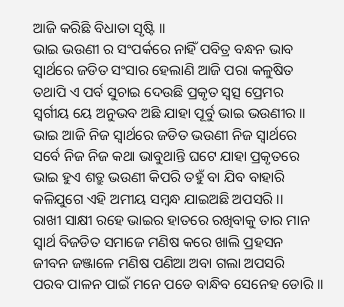ଆଜି କରିଛି ବିଧାତା ସୃଷ୍ଟି ।।
ଭାଇ ଭଉଣୀ ର ସଂପର୍କରେ ନାହିଁ ପବିତ୍ର ବନ୍ଧନ ଭାବ
ସ୍ଵାର୍ଥରେ ଜଡିତ ସଂସାର ହେଲାଣି ଆଜି ପରା କଳୁଷିତ
ତଥାପି ଏ ପର୍ବ ସୁଚାଇ ଦେଉଛି ପ୍ରକୃତ ସ୍ବତ୍ସ ପ୍ରେମର
ସ୍ଵର୍ଗୀୟ ୟେ ଅନୁଭବ ଅଛି ଯାହା ପୂର୍ବୁ ଭାଇ ଭଉଣୀର ।।
ଭାଇ ଆଜି ନିଜ ସ୍ଵାର୍ଥରେ ଜଡିତ ଭଉଣୀ ନିଜ ସ୍ଵାର୍ଥରେ
ସର୍ବେ ନିଜ ନିଜ କଥା ଭାବୁଥାନ୍ତି ଘଟେ ଯାହା ପ୍ରକୃତରେ
ଭାଇ ହୁଏ ଶତ୍ରୁ ଭଉଣୀ କିପରି ତହୁଁ ବା ଯିବ ବାହାରି
କଳିଯୁଗେ ଏହି ଅମୀୟ ସମ୍ଵନ୍ଧ ଯାଇଅଛି ଅପସରି ।।
ରାଖୀ ସାକ୍ଷୀ ରହେ ଭାଇର ହାତରେ ରଖିବାକୁ ତାର ମାନ
ସ୍ଵାର୍ଥ ବିଜଡିତ ସମାଜେ ମଣିଷ କରେ ଖାଲି ପ୍ରହସନ
ଜୀବନ ଜଞ୍ଜାଳେ ମଣିଷ ପଣିଆ ଅବା ଗଲା ଅପସରି
ପରବ ପାଳନ ପାଇଁ ମନେ ପଡେ ବାନ୍ଧିବ ସେନେହ ଡୋରି ।।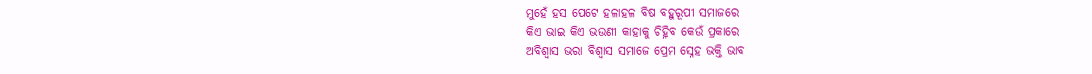ମୁହେଁ ହସ ପେଟେ ହଳାହଳ ବିଷ ବହୁରୂପୀ ସମାଜରେ
କିଏ ଭାଇ କିଏ ଭଉଣୀ କାହାକୁ ଚିହ୍ନିବ କେଉଁ ପ୍ରକାରେ
ଅବିଶ୍ବାସ ଭରା ବିଶ୍ଵାସ ସମାଜେ ପ୍ରେମ ସ୍ନେହ ଭକ୍ତି ଭାବ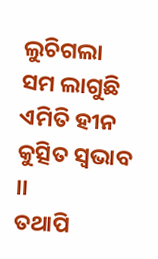ଲୁଚିଗଲା ସମ ଲାଗୁଛି ଏମିତି ହୀନ କୁତ୍ସିତ ସ୍ଵଭାବ ।।
ତଥାପି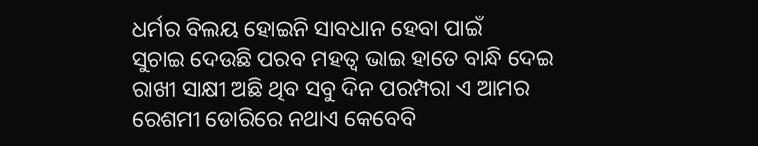ଧର୍ମର ବିଲୟ ହୋଇନି ସାବଧାନ ହେବା ପାଇଁ
ସୁଚାଇ ଦେଉଛି ପରବ ମହତ୍ଵ ଭାଇ ହାତେ ବାନ୍ଧି ଦେଇ
ରାଖୀ ସାକ୍ଷୀ ଅଛି ଥିବ ସବୁ ଦିନ ପରମ୍ପରା ଏ ଆମର
ରେଶମୀ ଡୋରିରେ ନଥାଏ କେବେବି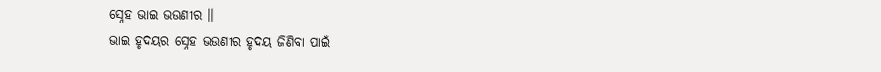ସ୍ନେହ ଭାଇ ଭଉଣୀର ।।
ଭାଇ ହୃଦୟର ସ୍ନେହ ଭଉଣୀର ହୃଦୟ ଜିଣିବା ପାଇଁ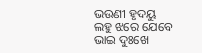ଭଉଣୀ ହୃଦୟୁ ଲହୁ ଝରେ ଯେବେ ଭାଇ ଦୁଃଖେ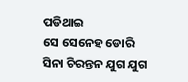ପଡିଥାଇ
ସେ ସେନେହ ଡୋରି ସିନା ଚିରନ୍ତନ ଯୁଗ ଯୁଗ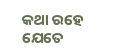କଥା ରହେ
ଯେତେ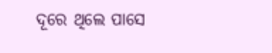ଦୂରେ ଥିଲେ ପାସେ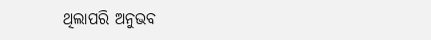ଥିଲାପରି ଅନୁଭବ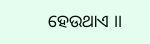ହେଉଥାଏ ।।